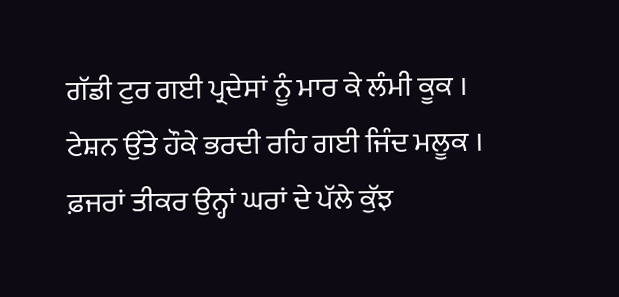ਗੱਡੀ ਟੁਰ ਗਈ ਪ੍ਰਦੇਸਾਂ ਨੂੰ ਮਾਰ ਕੇ ਲੰਮੀ ਕੂਕ ।
ਟੇਸ਼ਨ ਉੱਤੇ ਹੌਕੇ ਭਰਦੀ ਰਹਿ ਗਈ ਜਿੰਦ ਮਲੂਕ ।
ਫ਼ਜਰਾਂ ਤੀਕਰ ਉਨ੍ਹਾਂ ਘਰਾਂ ਦੇ ਪੱਲੇ ਕੁੱਝ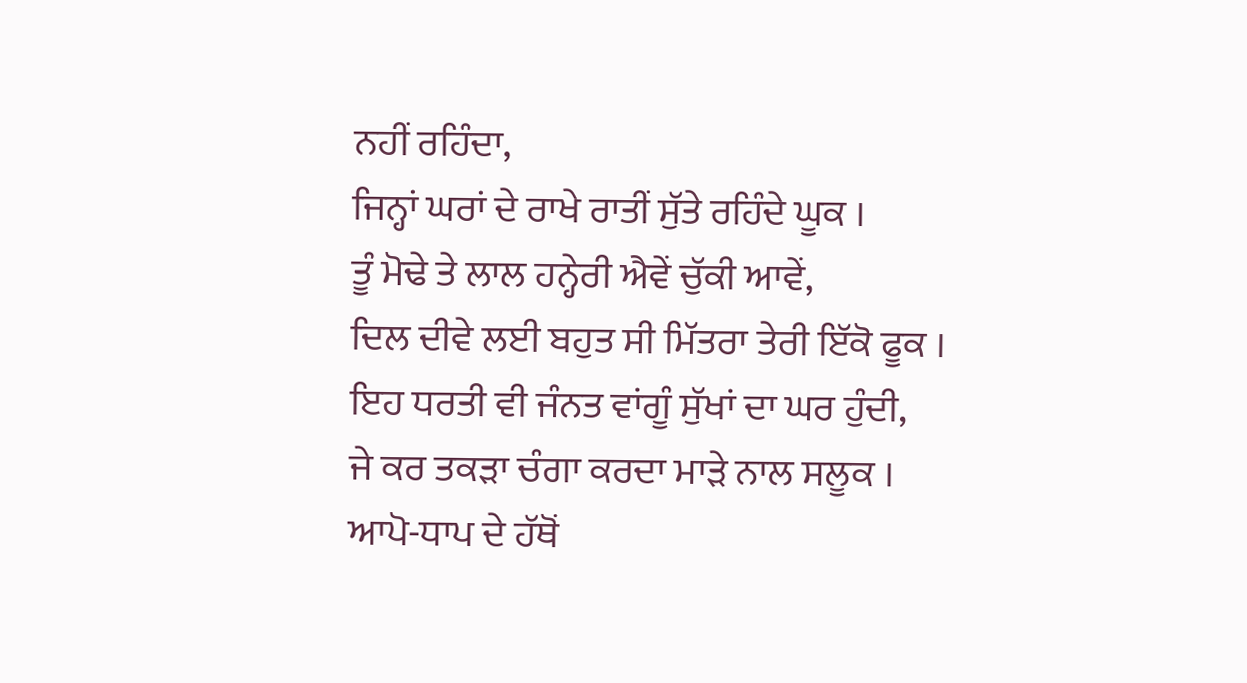ਨਹੀਂ ਰਹਿੰਦਾ,
ਜਿਨ੍ਹਾਂ ਘਰਾਂ ਦੇ ਰਾਖੇ ਰਾਤੀਂ ਸੁੱਤੇ ਰਹਿੰਦੇ ਘੂਕ ।
ਤੂੰ ਮੋਢੇ ਤੇ ਲਾਲ ਹਨ੍ਹੇਰੀ ਐਵੇਂ ਚੁੱਕੀ ਆਵੇਂ,
ਦਿਲ ਦੀਵੇ ਲਈ ਬਹੁਤ ਸੀ ਮਿੱਤਰਾ ਤੇਰੀ ਇੱਕੋ ਫੂਕ ।
ਇਹ ਧਰਤੀ ਵੀ ਜੰਨਤ ਵਾਂਗੂੰ ਸੁੱਖਾਂ ਦਾ ਘਰ ਹੁੰਦੀ,
ਜੇ ਕਰ ਤਕੜਾ ਚੰਗਾ ਕਰਦਾ ਮਾੜੇ ਨਾਲ ਸਲੂਕ ।
ਆਪੋ-ਧਾਪ ਦੇ ਹੱਥੋਂ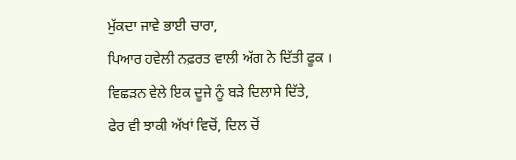ਮੁੱਕਦਾ ਜਾਵੇ ਭਾਈ ਚਾਰਾ,
ਪਿਆਰ ਹਵੇਲੀ ਨਫ਼ਰਤ ਵਾਲੀ ਅੱਗ ਨੇ ਦਿੱਤੀ ਫੂਕ ।
ਵਿਛੜਨ ਵੇਲੇ ਇਕ ਦੂਜੇ ਨੂੰ ਬੜੇ ਦਿਲਾਸੇ ਦਿੱਤੇ,
ਫੇਰ ਵੀ ਝਾਕੀ ਅੱਖਾਂ ਵਿਚੋਂ, ਦਿਲ ਚੋਂ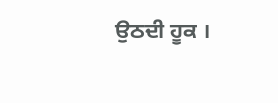ਉਠਦੀ ਹੂਕ ।